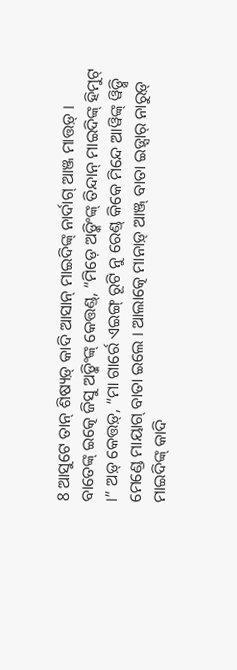8 ଆସୁଟେ ତାନ୍ ଶିଷ୍ୟଡ଼୍ କାଦି ଆସାନ୍ ମାଇଦିଙ୍କ୍ ନାର୍ଦାଗ୍ ଆଞ୍ଜ ମାତ୍ତଡ଼୍ ।
ବାତେଙ୍କ୍ ଇତ୍କେ ଜିସୁ ଅଡ଼୍କିଂଙ୍କ୍ କେତ୍ତଣ୍ଡ୍, “ମିଡ଼େ ଅଡ଼୍କିଂଙ୍କ୍ ତିନ୍ଦାନ୍ ମାଇଦିଙ୍କ୍ ହିମୁଟ୍ ।” ଅଡ଼୍ କେତ୍ତଡ଼୍, “ମା ଗାର୍ରେ ଏଇଙ୍ଗ୍ ରୂଟି ନୁ ରେଣ୍ଡ୍ କିକେ ମିନ୍ଦେ ଆୱିଙ୍କ୍ ୱିଡ଼୍ସି ମେଣ୍ଡେ ମାୟାଗ୍ ବାତା ଇଲେ । ଆଲାତ୍କେ ମାନାଡ଼୍ ଆଞ୍ଜ୍ ବାତା ଇଡ଼୍ସାର୍ ନାରୁଡ଼୍ ମାଇଦିଙ୍କ୍ କାଦି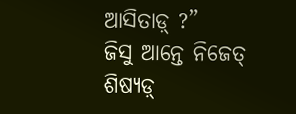ଆସିତାଡ଼୍ ?”
ଜିସୁ ଆନ୍ତେ ନିଜେତ୍ ଶିଷ୍ୟଡ଼୍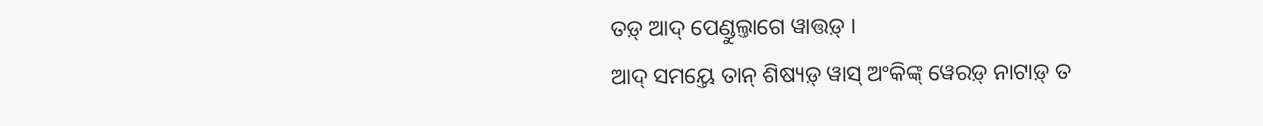ତଡ଼୍ ଆଦ୍ ପେଣ୍ଡୁଲ୍ତାଗେ ୱାତ୍ତଡ଼୍ ।
ଆଦ୍ ସମୟ୍ତେ ତାନ୍ ଶିଷ୍ୟଡ଼୍ ୱାସ୍ ଅଂକିଙ୍କ୍ ୱେରଡ଼୍ ନାଟାଡ଼୍ ତ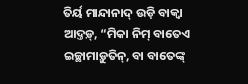ତିର୍ୟ ମାନ୍ଦାନାଦ୍ ଉଡ଼ି ବାକ୍ୱା ଆଦ୍ତଡ଼୍, “ମିକା ନିମ୍ ବାତେଏ ଇଚ୍ଛାମାଡ଼ୁତିନ୍, ବା ବାତେଙ୍କ୍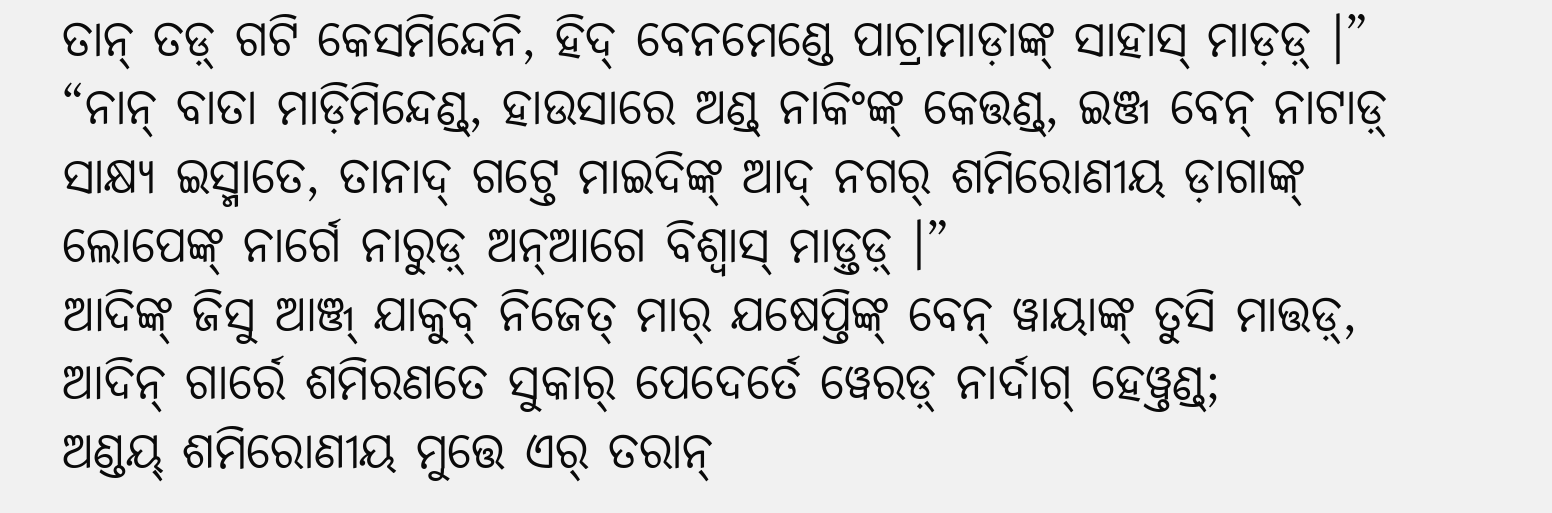ତାନ୍ ତଡ଼୍ ଗଟି କେସମିନ୍ଦେନି, ହିଦ୍ ବେନମେଣ୍ଡେ ପାଚ୍ରାମାଡ଼ାଙ୍କ୍ ସାହାସ୍ ମାଡ଼ଡ଼୍ ।”
“ନାନ୍ ବାତା ମାଡ଼ିମିନ୍ଦେଣ୍ଡ୍, ହାଉସାରେ ଅଣ୍ଡ୍ ନାକିଂଙ୍କ୍ କେତ୍ତଣ୍ଡ୍, ଇଞ୍ଜ ବେନ୍ ନାଟାଡ଼୍ ସାକ୍ଷ୍ୟ ଇସ୍ମାତେ, ତାନାଦ୍ ଗଟ୍ତେ ମାଇଦିଙ୍କ୍ ଆଦ୍ ନଗର୍ ଶମିରୋଣୀୟ ଡ଼ାଗାଙ୍କ୍ ଲୋପେଙ୍କ୍ ନାର୍ଗେ ନାରୁଡ଼୍ ଅନ୍ଆଗେ ବିଶ୍ୱାସ୍ ମାଡ଼୍ତଡ଼୍ ।”
ଆଦିଙ୍କ୍ ଜିସୁ ଆଞ୍ଜ୍ ଯାକୁବ୍ ନିଜେତ୍ ମାର୍ ଯଷେପ୍ତିଙ୍କ୍ ବେନ୍ ୱାୟାଙ୍କ୍ ତୁସି ମାତ୍ତଡ଼୍, ଆଦିନ୍ ଗାର୍ରେ ଶମିରଣତେ ସୁକାର୍ ପେଦେର୍ତେ ୱେରଡ଼୍ ନାର୍ଦାଗ୍ ହେୱ୍ତଣ୍ଡ୍;
ଅଣ୍ଡୟ୍ ଶମିରୋଣୀୟ ମୁତ୍ତେ ଏର୍ ତରାନ୍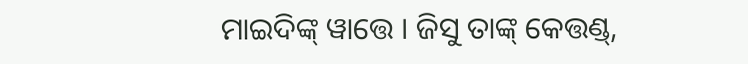ମାଇଦିଙ୍କ୍ ୱାତ୍ତେ । ଜିସୁ ତାଙ୍କ୍ କେତ୍ତଣ୍ଡ୍,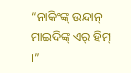“ନାକିଂଙ୍କ୍ ଉନ୍ଦାନ୍ ମାଇଦିଙ୍କ୍ ଏର୍ ହିମ୍ ।”